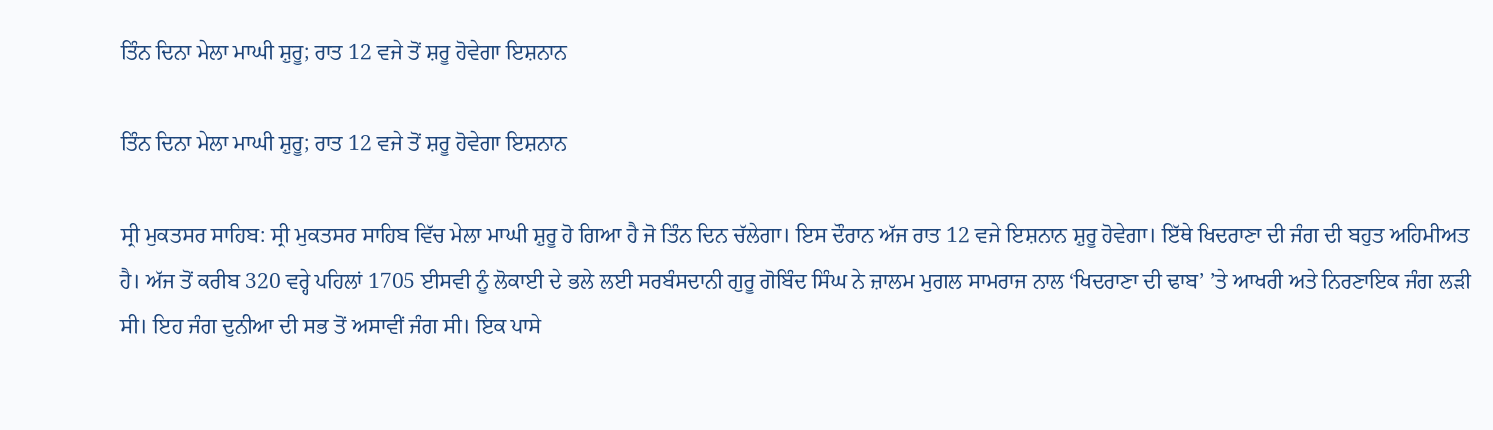ਤਿੰਨ ਦਿਨਾ ਮੇਲਾ ਮਾਘੀ ਸ਼ੁਰੂ; ਰਾਤ 12 ਵਜੇ ਤੋਂ ਸ਼ਰੂ ਹੋਵੇਗਾ ਇਸ਼ਨਾਨ

ਤਿੰਨ ਦਿਨਾ ਮੇਲਾ ਮਾਘੀ ਸ਼ੁਰੂ; ਰਾਤ 12 ਵਜੇ ਤੋਂ ਸ਼ਰੂ ਹੋਵੇਗਾ ਇਸ਼ਨਾਨ

ਸ੍ਰੀ ਮੁਕਤਸਰ ਸਾਹਿਬ: ਸ੍ਰੀ ਮੁਕਤਸਰ ਸਾਹਿਬ ਵਿੱਚ ਮੇਲਾ ਮਾਘੀ ਸ਼ੁਰੂ ਹੋ ਗਿਆ ਹੈ ਜੋ ਤਿੰਨ ਦਿਨ ਚੱਲੇਗਾ। ਇਸ ਦੌਰਾਨ ਅੱਜ ਰਾਤ 12 ਵਜੇ ਇਸ਼ਨਾਨ ਸ਼ੁਰੂ ਹੋਵੇਗਾ। ਇੱਥੇ ਖਿਦਰਾਣਾ ਦੀ ਜੰਗ ਦੀ ਬਹੁਤ ਅਹਿਮੀਅਤ ਹੈ। ਅੱਜ ਤੋਂ ਕਰੀਬ 320 ਵਰ੍ਹੇ ਪਹਿਲਾਂ 1705 ਈਸਵੀ ਨੂੰ ਲੋਕਾਈ ਦੇ ਭਲੇ ਲਈ ਸਰਬੰਸਦਾਨੀ ਗੁਰੂ ਗੋਬਿੰਦ ਸਿੰਘ ਨੇ ਜ਼ਾਲਮ ਮੁਗਲ ਸਾਮਰਾਜ ਨਾਲ ‘ਖਿਦਰਾਣਾ ਦੀ ਢਾਬ’ ’ਤੇ ਆਖਰੀ ਅਤੇ ਨਿਰਣਾਇਕ ਜੰਗ ਲੜੀ ਸੀ। ਇਹ ਜੰਗ ਦੁਨੀਆ ਦੀ ਸਭ ਤੋਂ ਅਸਾਵੀਂ ਜੰਗ ਸੀ। ਇਕ ਪਾਸੇ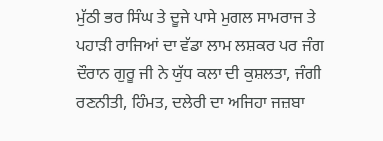ਮੁੱਠੀ ਭਰ ਸਿੰਘ ਤੇ ਦੂਜੇ ਪਾਸੇ ਮੁਗਲ ਸਾਮਰਾਜ ਤੇ ਪਹਾੜੀ ਰਾਜਿਆਂ ਦਾ ਵੱਡਾ ਲਾਮ ਲਸ਼ਕਰ ਪਰ ਜੰਗ ਦੌਰਾਨ ਗੁਰੂ ਜੀ ਨੇ ਯੁੱਧ ਕਲਾ ਦੀ ਕੁਸ਼ਲਤਾ, ਜੰਗੀ ਰਣਨੀਤੀ, ਹਿੰਮਤ, ਦਲੇਰੀ ਦਾ ਅਜਿਹਾ ਜਜ਼ਬਾ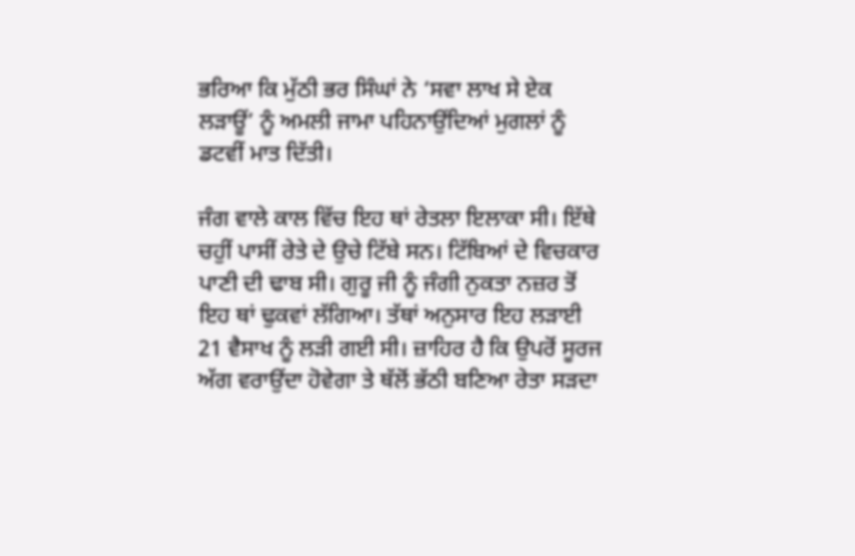ਭਰਿਆ ਕਿ ਮੁੱਠੀ ਭਰ ਸਿੰਘਾਂ ਨੇ ‘ਸਵਾ ਲਾਖ ਸੇ ਏਕ ਲੜਾਊਂ’ ਨੂੰ ਅਮਲੀ ਜਾਮਾ ਪਹਿਨਾਉਂਦਿਆਂ ਮੁਗਲਾਂ ਨੂੰ ਡਟਵੀਂ ਮਾਤ ਦਿੱਤੀ।

ਜੰਗ ਵਾਲੇ ਕਾਲ ਵਿੱਚ ਇਹ ਥਾਂ ਰੇਤਲਾ ਇਲਾਕਾ ਸੀ। ਇੱਥੇ ਚਹੁੀਂ ਪਾਸੀਂ ਰੇਤੇ ਦੇ ਉਚੇ ਟਿੱਬੇ ਸਨ। ਟਿੱਬਿਆਂ ਦੇ ਵਿਚਕਾਰ ਪਾਣੀ ਦੀ ਢਾਬ ਸੀ। ਗੁਰੂ ਜੀ ਨੂੰ ਜੰਗੀ ਨੁਕਤਾ ਨਜ਼ਰ ਤੋਂ ਇਹ ਥਾਂ ਢੁਕਵਾਂ ਲੱਗਿਆ। ਤੱਥਾਂ ਅਨੁਸਾਰ ਇਹ ਲੜਾਈ 21 ਵੈਸਾਖ ਨੂੰ ਲੜੀ ਗਈ ਸੀ। ਜ਼ਾਹਿਰ ਹੈ ਕਿ ਉਪਰੋਂ ਸੂਰਜ ਅੱਗ ਵਰਾਉਂਦਾ ਹੋਵੇਗਾ ਤੇ ਥੱਲੋਂ ਭੱਠੀ ਬਣਿਆ ਰੇਤਾ ਸੜਦਾ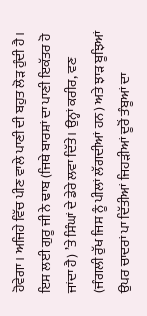ਹੋਵੇਗਾ। ਅਜਿਹੇ ਵਿੱਚ ਪੀਣ ਵਾਲੇ ਪਾਣੀ ਦੀ ਬਹੁਤ ਲੋੜ ਹੁੰਦੀ ਹੈ। ਇਸ ਲਈ ਗੁਰੂ ਜੀ ਨੇ ਢਾਬ (ਜਿਥੇ ਬਾਰਸ਼ਾਂ ਦਾ ਪਾਣੀ ਇਕੱਤਰ ਹੋ ਜਾਂਦਾ ਹੈ) ’ਤੇ ਸਿੰਘਾਂ ਦੇ ਡੇਰੇ ਲਵਾ ਦਿੱਤੇ। ਉਨ੍ਹਾਂ ਕਰੀਰ, ਵਣ (ਜੰਗਲੀ ਰੁੱਖ ਜਿਸ ਨੂੰ ਪੀਲਾਂ ਲੱਗਦੀਆਂ ਹਨ) ਅਤੇ ਝਾੜ ਬੂਝਿਆਂ ਉਪਰ ਚਾਦਰਾਂ ਪਾ ਦਿੱਤੀਆਂ ਜਿਹੜੀਆਂ ਦੂਰੋਂ ਤੰਬੂਆਂ ਦਾ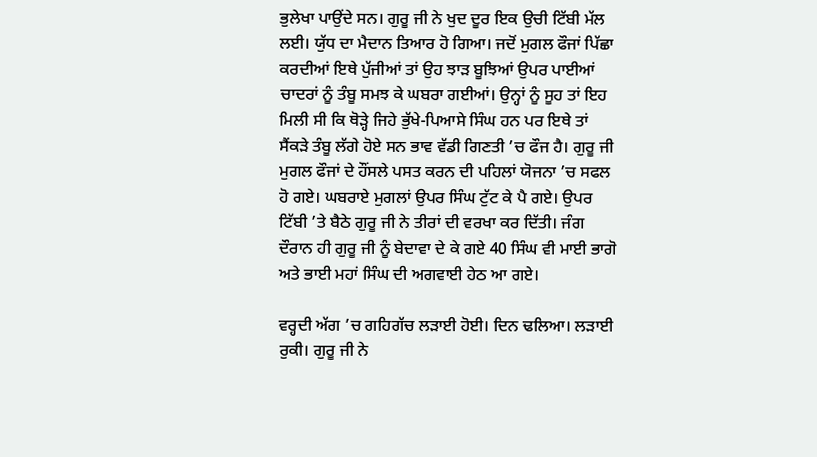ਭੁਲੇਖਾ ਪਾਉਂਦੇ ਸਨ। ਗੁਰੂ ਜੀ ਨੇ ਖੁਦ ਦੂਰ ਇਕ ਉਚੀ ਟਿੱਬੀ ਮੱਲ ਲਈ। ਯੁੱਧ ਦਾ ਮੈਦਾਨ ਤਿਆਰ ਹੋ ਗਿਆ। ਜਦੋਂ ਮੁਗਲ ਫੌਜਾਂ ਪਿੱਛਾ ਕਰਦੀਆਂ ਇਥੇ ਪੁੱਜੀਆਂ ਤਾਂ ਉਹ ਝਾੜ ਬੂਝਿਆਂ ਉਪਰ ਪਾਈਆਂ ਚਾਦਰਾਂ ਨੂੰ ਤੰਬੂ ਸਮਝ ਕੇ ਘਬਰਾ ਗਈਆਂ। ਉਨ੍ਹਾਂ ਨੂੰ ਸੂਹ ਤਾਂ ਇਹ ਮਿਲੀ ਸੀ ਕਿ ਥੋੜ੍ਹੇ ਜਿਹੇ ਭੁੱਖੇ-ਪਿਆਸੇ ਸਿੰਘ ਹਨ ਪਰ ਇਥੇ ਤਾਂ ਸੈਂਕੜੇ ਤੰਬੂ ਲੱਗੇ ਹੋਏ ਸਨ ਭਾਵ ਵੱਡੀ ਗਿਣਤੀ ’ਚ ਫੌਜ ਹੈ। ਗੁਰੂ ਜੀ ਮੁਗਲ ਫੌਜਾਂ ਦੇ ਹੌਂਸਲੇ ਪਸਤ ਕਰਨ ਦੀ ਪਹਿਲਾਂ ਯੋਜਨਾ ’ਚ ਸਫਲ ਹੋ ਗਏ। ਘਬਰਾਏ ਮੁਗਲਾਂ ਉਪਰ ਸਿੰਘ ਟੁੱਟ ਕੇ ਪੈ ਗਏ। ਉਪਰ ਟਿੱਬੀ ’ਤੇ ਬੈਠੇ ਗੁਰੂ ਜੀ ਨੇ ਤੀਰਾਂ ਦੀ ਵਰਖਾ ਕਰ ਦਿੱਤੀ। ਜੰਗ ਦੌਰਾਨ ਹੀ ਗੁਰੂ ਜੀ ਨੂੰ ਬੇਦਾਵਾ ਦੇ ਕੇ ਗਏ 40 ਸਿੰਘ ਵੀ ਮਾਈ ਭਾਗੋ ਅਤੇ ਭਾਈ ਮਹਾਂ ਸਿੰਘ ਦੀ ਅਗਵਾਈ ਹੇਠ ਆ ਗਏ।

ਵਰ੍ਹਦੀ ਅੱਗ ’ਚ ਗਹਿਗੱਚ ਲੜਾਈ ਹੋਈ। ਦਿਨ ਢਲਿਆ। ਲੜਾਈ ਰੁਕੀ। ਗੁਰੂ ਜੀ ਨੇ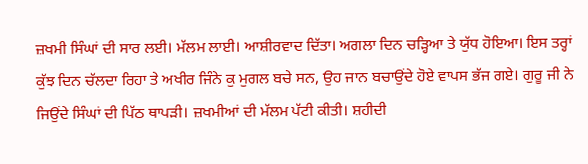ਜ਼ਖਮੀ ਸਿੰਘਾਂ ਦੀ ਸਾਰ ਲਈ। ਮੱਲਮ ਲਾਈ। ਆਸ਼ੀਰਵਾਦ ਦਿੱਤਾ। ਅਗਲਾ ਦਿਨ ਚੜ੍ਹਿਆ ਤੇ ਯੁੱਧ ਹੋਇਆ। ਇਸ ਤਰ੍ਹਾਂ ਕੁੱਝ ਦਿਨ ਚੱਲਦਾ ਰਿਹਾ ਤੇ ਅਖੀਰ ਜਿੰਨੇ ਕੁ ਮੁਗਲ ਬਚੇ ਸਨ, ਉਹ ਜਾਨ ਬਚਾਉਂਦੇ ਹੋਏ ਵਾਪਸ ਭੱਜ ਗਏ। ਗੁਰੂ ਜੀ ਨੇ ਜਿਉਂਦੇ ਸਿੰਘਾਂ ਦੀ ਪਿੱਠ ਥਾਪੜੀ। ਜ਼ਖਮੀਆਂ ਦੀ ਮੱਲਮ ਪੱਟੀ ਕੀਤੀ। ਸ਼ਹੀਦੀ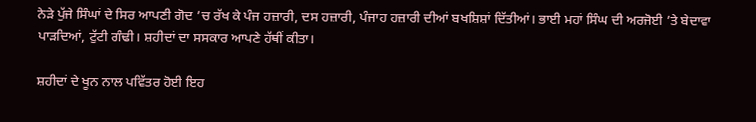ਨੇੜੇ ਪੁੱਜੇ ਸਿੰਘਾਂ ਦੇ ਸਿਰ ਆਪਣੀ ਗੋਦ ’ਚ ਰੱਖ ਕੇ ਪੰਜ ਹਜ਼ਾਰੀ, ਦਸ ਹਜ਼ਾਰੀ, ਪੰਜਾਹ ਹਜ਼ਾਰੀ ਦੀਆਂ ਬਖਸ਼ਿਸ਼ਾਂ ਦਿੱਤੀਆਂ। ਭਾਈ ਮਹਾਂ ਸਿੰਘ ਦੀ ਅਰਜੋਈ ’ਤੇ ਬੇਦਾਵਾ ਪਾੜਦਿਆਂ, ਟੁੱਟੀ ਗੰਢੀ। ਸ਼ਹੀਦਾਂ ਦਾ ਸਸਕਾਰ ਆਪਣੇ ਹੱਥੀਂ ਕੀਤਾ।

ਸ਼ਹੀਦਾਂ ਦੇ ਖੂਨ ਨਾਲ ਪਵਿੱਤਰ ਹੋਈ ਇਹ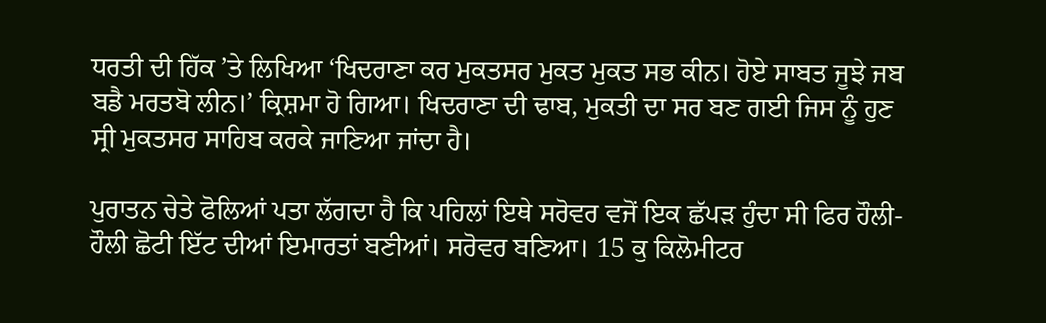ਧਰਤੀ ਦੀ ਹਿੱਕ ’ਤੇ ਲਿਖਿਆ ‘ਖਿਦਰਾਣਾ ਕਰ ਮੁਕਤਸਰ ਮੁਕਤ ਮੁਕਤ ਸਭ ਕੀਨ। ਹੋਏ ਸਾਬਤ ਜੂਝੇ ਜਬ ਬਡੈ ਮਰਤਬੋ ਲੀਨ।’ ਕ੍ਰਿਸ਼ਮਾ ਹੋ ਗਿਆ। ਖਿਦਰਾਣਾ ਦੀ ਢਾਬ, ਮੁਕਤੀ ਦਾ ਸਰ ਬਣ ਗਈ ਜਿਸ ਨੂੰ ਹੁਣ ਸ੍ਰੀ ਮੁਕਤਸਰ ਸਾਹਿਬ ਕਰਕੇ ਜਾਣਿਆ ਜਾਂਦਾ ਹੈ।

ਪੁਰਾਤਨ ਚੇਤੇ ਫੋਲਿਆਂ ਪਤਾ ਲੱਗਦਾ ਹੈ ਕਿ ਪਹਿਲਾਂ ਇਥੇ ਸਰੋਵਰ ਵਜੋਂ ਇਕ ਛੱਪੜ ਹੁੰਦਾ ਸੀ ਫਿਰ ਹੌਲੀ-ਹੌਲੀ ਛੋਟੀ ਇੱਟ ਦੀਆਂ ਇਮਾਰਤਾਂ ਬਣੀਆਂ। ਸਰੋਵਰ ਬਣਿਆ। 15 ਕੁ ਕਿਲੋਮੀਟਰ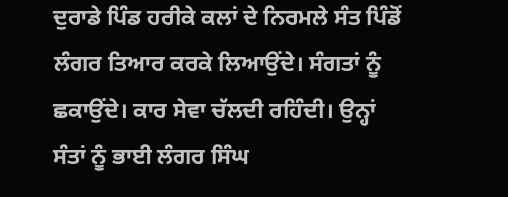ਦੁਰਾਡੇ ਪਿੰਡ ਹਰੀਕੇ ਕਲਾਂ ਦੇ ਨਿਰਮਲੇ ਸੰਤ ਪਿੰਡੋਂ ਲੰਗਰ ਤਿਆਰ ਕਰਕੇ ਲਿਆਉਂਦੇ। ਸੰਗਤਾਂ ਨੂੰ ਛਕਾਉਂਦੇ। ਕਾਰ ਸੇਵਾ ਚੱਲਦੀ ਰਹਿੰਦੀ। ਉਨ੍ਹਾਂ ਸੰਤਾਂ ਨੂੰ ਭਾਈ ਲੰਗਰ ਸਿੰਘ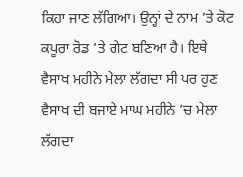ਕਿਹਾ ਜਾਣ ਲੱਗਿਆ। ਉਨ੍ਹਾਂ ਦੇ ਨਾਮ ’ਤੇ ਕੋਟ ਕਪੂਰਾ ਰੋਡ ’ਤੇ ਗੇਟ ਬਣਿਆ ਹੈ। ਇਥੇ ਵੈਸਾਖ ਮਹੀਨੇ ਮੇਲਾ ਲੱਗਦਾ ਸੀ ਪਰ ਹੁਣ ਵੈਸਾਖ ਦੀ ਬਜਾਏ ਮਾਘ ਮਹੀਨੇ ’ਚ ਮੇਲਾ ਲੱਗਦਾ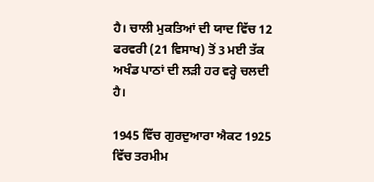ਹੈ। ਚਾਲੀ ਮੁਕਤਿਆਂ ਦੀ ਯਾਦ ਵਿੱਚ 12 ਫਰਵਰੀ (21 ਵਿਸਾਖ) ਤੋਂ 3 ਮਈ ਤੱਕ ਅਖੰਡ ਪਾਠਾਂ ਦੀ ਲੜੀ ਹਰ ਵਰ੍ਹੇ ਚਲਦੀ ਹੈ।

1945 ਵਿੱਚ ਗੁਰਦੁਆਰਾ ਐਕਟ 1925 ਵਿੱਚ ਤਰਮੀਮ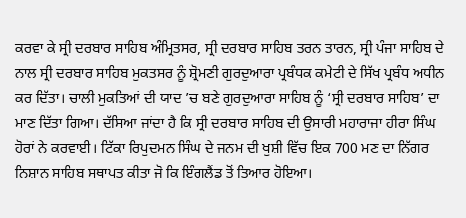ਕਰਵਾ ਕੇ ਸ੍ਰੀ ਦਰਬਾਰ ਸਾਹਿਬ ਅੰਮ੍ਰਿਤਸਰ, ਸ੍ਰੀ ਦਰਬਾਰ ਸਾਹਿਬ ਤਰਨ ਤਾਰਨ, ਸ੍ਰੀ ਪੰਜਾ ਸਾਹਿਬ ਦੇ ਨਾਲ ਸ੍ਰੀ ਦਰਬਾਰ ਸਾਹਿਬ ਮੁਕਤਸਰ ਨੂੰ ਸ਼੍ਰੋਮਣੀ ਗੁਰਦੁਆਰਾ ਪ੍ਰਬੰਧਕ ਕਮੇਟੀ ਦੇ ਸਿੱਖ ਪ੍ਰਬੰਧ ਅਧੀਨ ਕਰ ਦਿੱਤਾ। ਚਾਲੀ ਮੁਕਤਿਆਂ ਦੀ ਯਾਦ ’ਚ ਬਣੇ ਗੁਰਦੁਆਰਾ ਸਾਹਿਬ ਨੂੰ ‘ਸ੍ਰੀ ਦਰਬਾਰ ਸਾਹਿਬ’ ਦਾ ਮਾਣ ਦਿੱਤਾ ਗਿਆ। ਦੱਸਿਆ ਜਾਂਦਾ ਹੈ ਕਿ ਸ੍ਰੀ ਦਰਬਾਰ ਸਾਹਿਬ ਦੀ ਉਸਾਰੀ ਮਹਾਰਾਜਾ ਹੀਰਾ ਸਿੰਘ ਹੋਰਾਂ ਨੇ ਕਰਵਾਈ। ਟਿੱਕਾ ਰਿਪੁਦਮਨ ਸਿੰਘ ਦੇ ਜਨਮ ਦੀ ਖੁਸ਼ੀ ਵਿੱਚ ਇਕ 700 ਮਣ ਦਾ ਨਿੱਗਰ ਨਿਸ਼ਾਨ ਸਾਹਿਬ ਸਥਾਪਤ ਕੀਤਾ ਜੋ ਕਿ ਇੰਗਲੈਂਡ ਤੋਂ ਤਿਆਰ ਹੋਇਆ।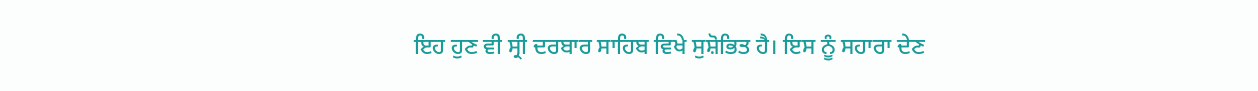ਇਹ ਹੁਣ ਵੀ ਸ੍ਰੀ ਦਰਬਾਰ ਸਾਹਿਬ ਵਿਖੇ ਸੁਸ਼ੋਭਿਤ ਹੈ। ਇਸ ਨੂੰ ਸਹਾਰਾ ਦੇਣ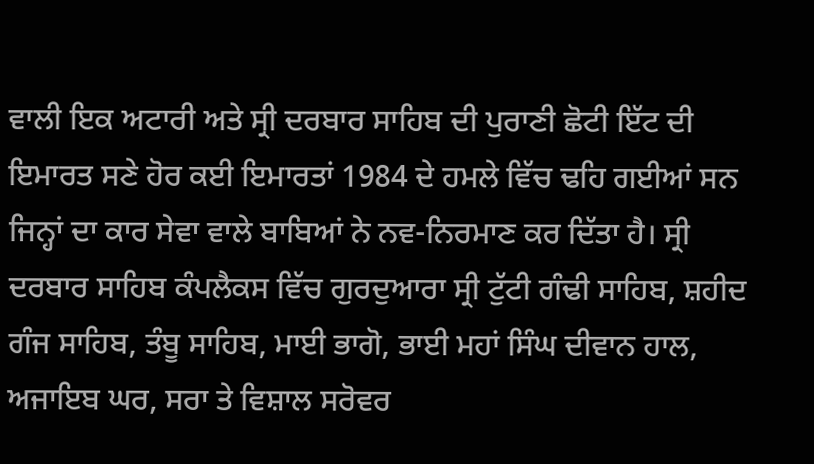ਵਾਲੀ ਇਕ ਅਟਾਰੀ ਅਤੇ ਸ੍ਰੀ ਦਰਬਾਰ ਸਾਹਿਬ ਦੀ ਪੁਰਾਣੀ ਛੋਟੀ ਇੱਟ ਦੀ ਇਮਾਰਤ ਸਣੇ ਹੋਰ ਕਈ ਇਮਾਰਤਾਂ 1984 ਦੇ ਹਮਲੇ ਵਿੱਚ ਢਹਿ ਗਈਆਂ ਸਨ ਜਿਨ੍ਹਾਂ ਦਾ ਕਾਰ ਸੇਵਾ ਵਾਲੇ ਬਾਬਿਆਂ ਨੇ ਨਵ-ਨਿਰਮਾਣ ਕਰ ਦਿੱਤਾ ਹੈ। ਸ੍ਰੀ ਦਰਬਾਰ ਸਾਹਿਬ ਕੰਪਲੈਕਸ ਵਿੱਚ ਗੁਰਦੁਆਰਾ ਸ੍ਰੀ ਟੁੱਟੀ ਗੰਢੀ ਸਾਹਿਬ, ਸ਼ਹੀਦ ਗੰਜ ਸਾਹਿਬ, ਤੰਬੂ ਸਾਹਿਬ, ਮਾਈ ਭਾਗੋ, ਭਾਈ ਮਹਾਂ ਸਿੰਘ ਦੀਵਾਨ ਹਾਲ, ਅਜਾਇਬ ਘਰ, ਸਰਾ ਤੇ ਵਿਸ਼ਾਲ ਸਰੋਵਰ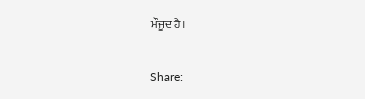ਮੌਜੂਦ ਹੈ।

Share: